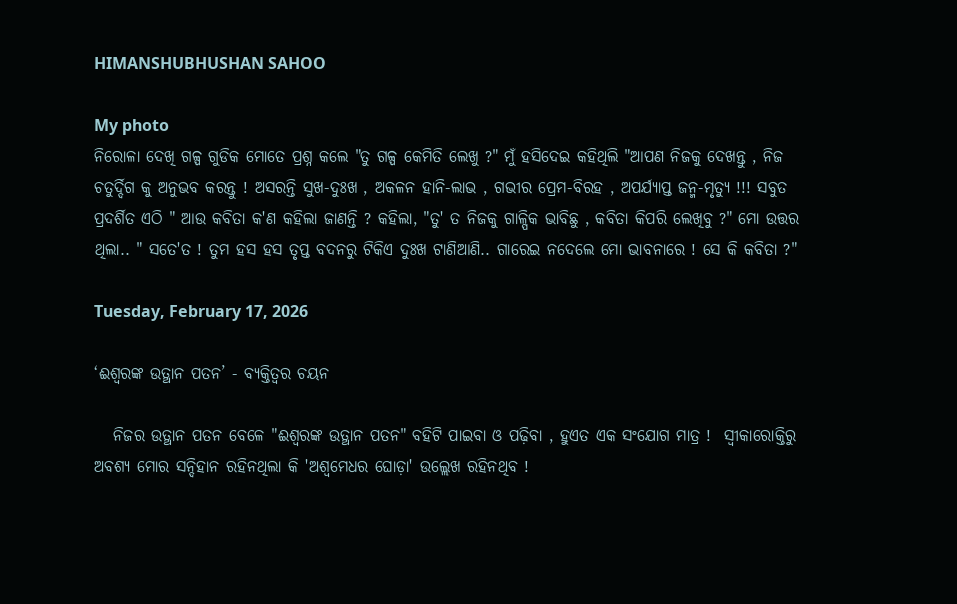HIMANSHUBHUSHAN SAHOO

My photo
ନିରୋଳା ଦେଖି ଗଳ୍ପ ଗୁଡିକ ମୋତେ ପ୍ରଶ୍ନ କଲେ "ତୁ ଗଳ୍ପ କେମିତି ଲେଖୁ ?" ମୁଁ ହସିଦେଇ କହିଥିଲି "ଆପଣ ନିଜକୁ ଦେଖନ୍ତୁ , ନିଜ ଚତୁର୍ଦ୍ଦିଗ କୁ ଅନୁଭବ କରନ୍ତୁ ! ଅସରନ୍ତି ସୁଖ-ଦୁଃଖ , ଅକଳନ ହାନି-ଲାଭ , ଗଭୀର ପ୍ରେମ-ବିରହ , ଅପର୍ଯ୍ୟାପ୍ତ ଜନ୍ମ-ମୃତ୍ୟୁ !!! ସବୁତ ପ୍ରଦର୍ଶିତ ଏଠି " ଆଉ କବିତା କ'ଣ କହିଲା ଜାଣନ୍ତି ? କହିଲା, "ତୁ' ତ ନିଜକୁ ଗାଳ୍ପିକ ଭାବିଛୁ , କବିତା କିପରି ଲେଖିବୁ ?" ମୋ ଉତ୍ତର ଥିଲା.. " ସତେ'ତ ! ତୁମ ହସ ହସ ତୃପ୍ତ ବଦନରୁ ଟିକିଏ ଦୁଃଖ ଟାଣିଆଣି.. ଗାରେଇ ନଦେଲେ ମୋ ଭାବନାରେ ! ସେ କି କବିତା ?"

Tuesday, February 17, 2026

‘ଈଶ୍ୱରଙ୍କ ଉତ୍ଥାନ ପତନ’ - ବ୍ୟକ୍ତିତ୍ୱର ଚୟନ

   ନିଜର ଉତ୍ଥାନ ପତନ ବେଳେ "ଈଶ୍ୱରଙ୍କ ଉତ୍ଥାନ ପତନ" ବହିଟି ପାଇବା ଓ ପଢ଼ିବା , ହୁଏତ ଏକ ସଂଯୋଗ ମାତ୍ର !  ସ୍ବୀକାରୋକ୍ତିରୁ ଅବଶ୍ୟ ମୋର ସନ୍ଦିହାନ ରହିନଥିଲା କି 'ଅଶ୍ୱମେଧର ଘୋଡ଼ା' ଉଲ୍ଲେଖ ରହିନଥିବ !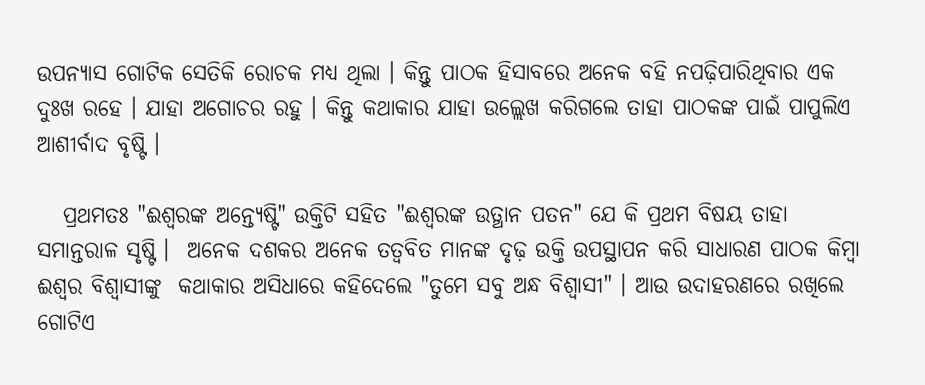ଉପନ୍ୟାସ ଗୋଟିକ ସେତିକି ରୋଚକ ମଧ୍ୟ ଥିଲା । କିନ୍ତୁ ପାଠକ ହିସାବରେ ଅନେକ ବହି ନପଢ଼ିପାରିଥିବାର ଏକ ଦୁଃଖ ରହେ । ଯାହା ଅଗୋଚର ରହୁ । କିନ୍ତୁ କଥାକାର ଯାହା ଉଲ୍ଲେଖ କରିଗଲେ ତାହା ପାଠକଙ୍କ ପାଇଁ ପାପୁଲିଏ ଆଶୀର୍ବାଦ ବୃଷ୍ଟି ।

   ପ୍ରଥମତଃ "ଈଶ୍ୱରଙ୍କ ଅନ୍ତ୍ୟେଷ୍ଟି" ଉକ୍ତିଟି ସହିତ "ଈଶ୍ୱରଙ୍କ ଉତ୍ଥାନ ପତନ" ଯେ କି ପ୍ରଥମ ବିଷୟ ତାହା ସମାନ୍ତରାଳ ସୃଷ୍ଟି ।  ଅନେକ ଦଶକର ଅନେକ ତତ୍ୱବିତ ମାନଙ୍କ ଦୃଢ଼ ଉକ୍ତି ଉପସ୍ଥାପନ କରି ସାଧାରଣ ପାଠକ କିମ୍ବା ଈଶ୍ୱର ବିଶ୍ୱାସୀଙ୍କୁ  କଥାକାର ଅସିଧାରେ କହିଦେଲେ "ତୁମେ ସବୁ ଅନ୍ଧ ବିଶ୍ୱାସୀ" । ଆଉ ଉଦାହରଣରେ ରଖିଲେ ଗୋଟିଏ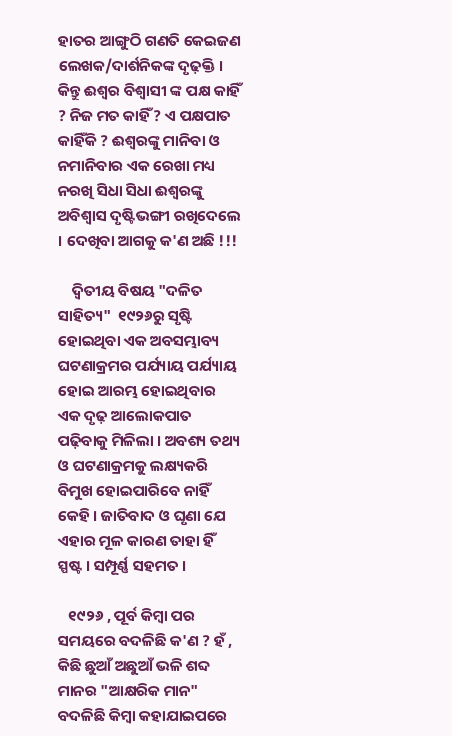ହାତର ଆଙ୍ଗୁଠି ଗଣତି କେଇଜଣ ଲେଖକ/ଦାର୍ଶନିକଙ୍କ ଦୃଢ଼କ୍ତି । କିନ୍ତୁ ଈଶ୍ୱର ବିଶ୍ୱାସୀ ଙ୍କ ପକ୍ଷ କାହିଁ ? ନିଜ ମତ କାହିଁ ? ଏ ପକ୍ଷପାତ କାହିଁକି ? ଈଶ୍ୱରଙ୍କୁ ମାନିବା ଓ ନମାନିବାର ଏକ ରେଖା ମଧ୍ୟ ନରଖି ସିଧା ସିଧା ଈଶ୍ୱରଙ୍କୁ ଅବିଶ୍ୱାସ ଦୃଷ୍ଟିଭଙ୍ଗୀ ରଖିଦେଲେ । ଦେଖିବା ଆଗକୁ କ'ଣ ଅଛି !!!

    ଦ୍ଵିତୀୟ ବିଷୟ "ଦଳିତ ସାହିତ୍ୟ"  ୧୯୨୬ରୁ ସୃଷ୍ଟି ହୋଇଥିବା ଏକ ଅବସମ୍ଭାବ୍ୟ ଘଟଣାକ୍ରମର ପର୍ଯ୍ୟାୟ ପର୍ଯ୍ୟାୟ ହୋଇ ଆରମ୍ଭ ହୋଇଥିବାର ଏକ ଦୃଢ଼ ଆଲୋକପାତ ପଢ଼ିବାକୁ ମିଳିଲା । ଅବଶ୍ୟ ତଥ୍ୟ ଓ ଘଟଣାକ୍ରମକୁ ଲକ୍ଷ୍ୟକରି ବିମୁଖ ହୋଇପାରିବେ ନାହିଁ କେହି । ଜାତିବାଦ ଓ ଘୃଣା ଯେ ଏହାର ମୂଳ କାରଣ ତାହା ହିଁ ସ୍ପଷ୍ଟ । ସମ୍ପୂର୍ଣ୍ଣ ସହମତ ।

   ୧୯୨୬ , ପୂର୍ବ କିମ୍ବା ପର ସମୟରେ ବଦଳିଛି କ'ଣ ? ହଁ , କିଛି ଛୁଆଁ ଅଛୁଆଁ ଭଳି ଶବ୍ଦ ମାନର "ଆକ୍ଷରିକ ମାନ" ବଦଳିଛି କିମ୍ବା କହାଯାଇପରେ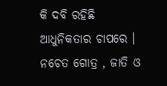କି ଦବି ରହିଛି ଆଧୁନିକତାର ଚାପରେ । ନଚେତ ଗୋତ୍ର , ଜାତି ଓ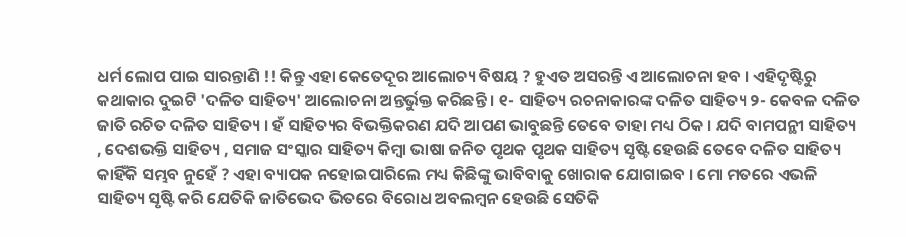ଧର୍ମ ଲୋପ ପାଇ ସାରନ୍ତାଣି !! କିନ୍ତୁ ଏହା କେତେଦୂର ଆଲୋଚ୍ୟ ବିଷୟ ? ହୁଏତ ଅସରନ୍ତି ଏ ଆଲୋଚନା ହବ । ଏହିଦୃଷ୍ଟିରୁ କଥାକାର ଦୁଇଟି 'ଦଳିତ ସାହିତ୍ୟ' ଆଲୋଚନା ଅନ୍ତର୍ଭୁକ୍ତ କରିଛନ୍ତି । ୧- ସାହିତ୍ୟ ରଚନାକାରଙ୍କ ଦଳିତ ସାହିତ୍ୟ ୨- କେବଳ ଦଳିତ ଜାତି ରଚିତ ଦଳିତ ସାହିତ୍ୟ । ହଁ ସାହିତ୍ୟର ବିଭକ୍ତିକରଣ ଯଦି ଆପଣ ଭାବୁଛନ୍ତି ତେବେ ତାହା ମଧ୍ୟ ଠିକ । ଯଦି ବାମପନ୍ଥୀ ସାହିତ୍ୟ , ଦେଶଭକ୍ତି ସାହିତ୍ୟ , ସମାଜ ସଂସ୍କାର ସାହିତ୍ୟ କିମ୍ବା ଭାଷା ଜନିତ ପୃଥକ ପୃଥକ ସାହିତ୍ୟ ସୃଷ୍ଟି ହେଉଛି ତେବେ ଦଳିତ ସାହିତ୍ୟ କାହିଁକି ସମ୍ଭବ ନୁହେଁ ? ଏହା ବ୍ୟାପକ ନହୋଇପାରିଲେ ମଧ୍ୟ କିଛିଙ୍କୁ ଭାବିବାକୁ ଖୋରାକ ଯୋଗାଇବ । ମୋ ମତରେ ଏଭଳି ସାହିତ୍ୟ ସୃଷ୍ଟି କରି ଯେତିକି ଜାତିଭେଦ ଭିତରେ ବିରୋଧ ଅବଲମ୍ବନ ହେଉଛି ସେତିକି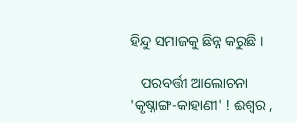ହିନ୍ଦୁ ସମାଜକୁ ଛିନ୍ନ କରୁଛି ।

   ପରବର୍ତ୍ତୀ ଆଲୋଚନା 'କୃଷ୍ନାଙ୍ଗ-କାହାଣୀ' ! ଈଶ୍ୱର ,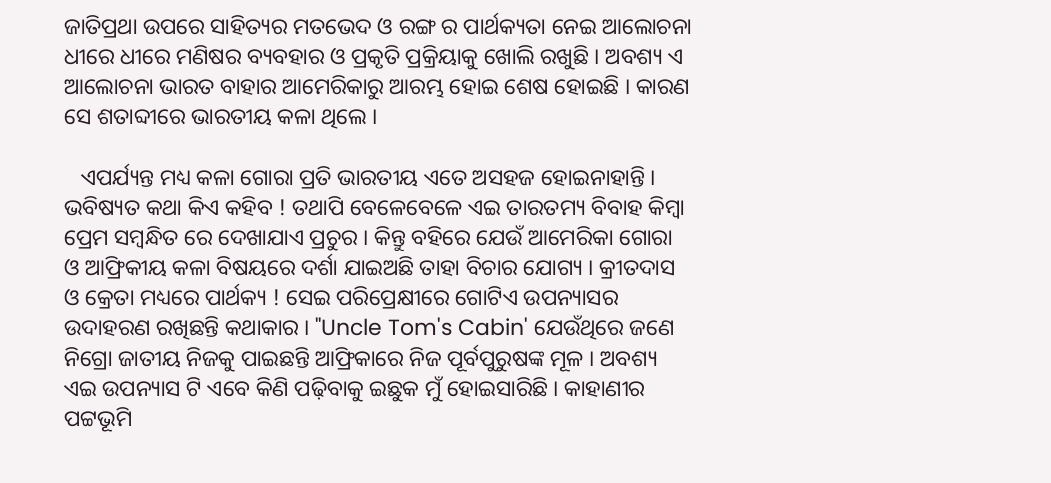ଜାତିପ୍ରଥା ଉପରେ ସାହିତ୍ୟର ମତଭେଦ ଓ ରଙ୍ଗ ର ପାର୍ଥକ୍ୟତା ନେଇ ଆଲୋଚନା ଧୀରେ ଧୀରେ ମଣିଷର ବ୍ୟବହାର ଓ ପ୍ରକୃତି ପ୍ରକ୍ରିୟାକୁ ଖୋଲି ରଖୁଛି । ଅବଶ୍ୟ ଏ ଆଲୋଚନା ଭାରତ ବାହାର ଆମେରିକାରୁ ଆରମ୍ଭ ହୋଇ ଶେଷ ହୋଇଛି । କାରଣ ସେ ଶତାବ୍ଦୀରେ ଭାରତୀୟ କଳା ଥିଲେ ।

   ଏପର୍ଯ୍ୟନ୍ତ ମଧ୍ୟ କଳା ଗୋରା ପ୍ରତି ଭାରତୀୟ ଏତେ ଅସହଜ ହୋଇନାହାନ୍ତି । ଭବିଷ୍ୟତ କଥା କିଏ କହିବ ! ତଥାପି ବେଳେବେଳେ ଏଇ ତାରତମ୍ୟ ବିବାହ କିମ୍ବା ପ୍ରେମ ସମ୍ବନ୍ଧିତ ରେ ଦେଖାଯାଏ ପ୍ରଚୁର । କିନ୍ତୁ ବହିରେ ଯେଉଁ ଆମେରିକା ଗୋରା ଓ ଆଫ୍ରିକୀୟ କଳା ବିଷୟରେ ଦର୍ଶା ଯାଇଅଛି ତାହା ବିଚାର ଯୋଗ୍ୟ । କ୍ରୀତଦାସ ଓ କ୍ରେତା ମଧ୍ୟରେ ପାର୍ଥକ୍ୟ ! ସେଇ ପରିପ୍ରେକ୍ଷୀରେ ଗୋଟିଏ ଉପନ୍ୟାସର ଉଦାହରଣ ରଖିଛନ୍ତି କଥାକାର । "Uncle Tom's Cabin' ଯେଉଁଥିରେ ଜଣେ ନିଗ୍ରୋ ଜାତୀୟ ନିଜକୁ ପାଇଛନ୍ତି ଆଫ୍ରିକାରେ ନିଜ ପୂର୍ବପୁରୁଷଙ୍କ ମୂଳ । ଅବଶ୍ୟ ଏଇ ଉପନ୍ୟାସ ଟି ଏବେ କିଣି ପଢ଼ିବାକୁ ଇଛୁକ ମୁଁ ହୋଇସାରିଛି । କାହାଣୀର ପଟ୍ଟଭୂମି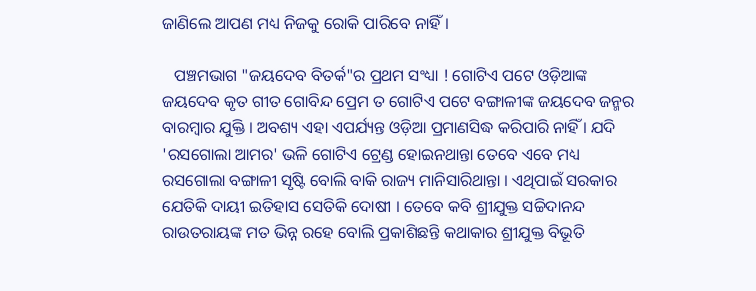ଜାଣିଲେ ଆପଣ ମଧ୍ୟ ନିଜକୁ ରୋକି ପାରିବେ ନାହିଁ ।

   ପଞ୍ଚମଭାଗ "ଜୟଦେବ ବିତର୍କ"ର ପ୍ରଥମ ସଂଧ୍ୟା ! ଗୋଟିଏ ପଟେ ଓଡ଼ିଆଙ୍କ ଜୟଦେବ କୃତ ଗୀତ ଗୋବିନ୍ଦ ପ୍ରେମ ତ ଗୋଟିଏ ପଟେ ବଙ୍ଗାଳୀଙ୍କ ଜୟଦେବ ଜନ୍ମର ବାରମ୍ବାର ଯୁକ୍ତି । ଅବଶ୍ୟ ଏହା ଏପର୍ଯ୍ୟନ୍ତ ଓଡ଼ିଆ ପ୍ରମାଣସିଦ୍ଧ କରିପାରି ନାହିଁ । ଯଦି 'ରସଗୋଲା ଆମର' ଭଳି ଗୋଟିଏ ଟ୍ରେଣ୍ଡ ହୋଇନଥାନ୍ତା ତେବେ ଏବେ ମଧ୍ୟ ରସଗୋଲା ବଙ୍ଗାଳୀ ସୃଷ୍ଟି ବୋଲି ବାକି ରାଜ୍ୟ ମାନିସାରିଥାନ୍ତା । ଏଥିପାଇଁ ସରକାର ଯେତିକି ଦାୟୀ ଇତିହାସ ସେତିକି ଦୋଷୀ । ତେବେ କବି ଶ୍ରୀଯୁକ୍ତ ସଚ୍ଚିଦାନନ୍ଦ ରାଉତରାୟଙ୍କ ମତ ଭିନ୍ନ ରହେ ବୋଲି ପ୍ରକାଶିଛନ୍ତି କଥାକାର ଶ୍ରୀଯୁକ୍ତ ବିଭୂତି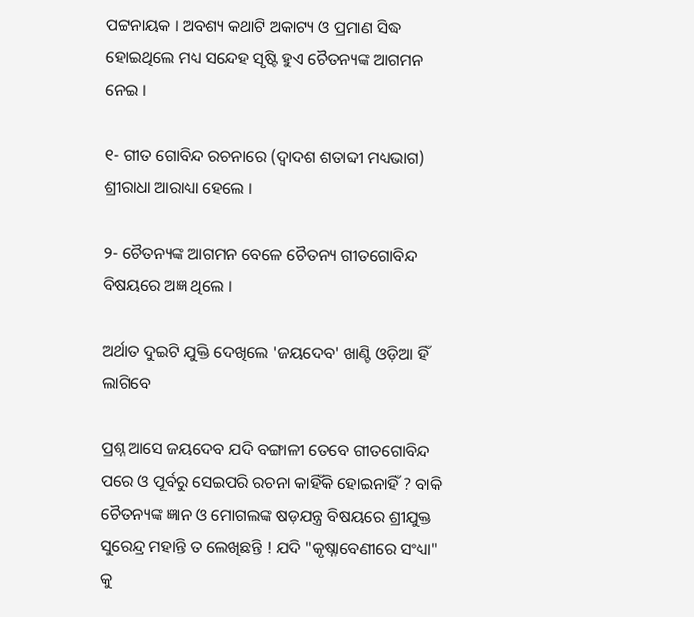ପଟ୍ଟନାୟକ । ଅବଶ୍ୟ କଥାଟି ଅକାଟ୍ୟ ଓ ପ୍ରମାଣ ସିଦ୍ଧ ହୋଇଥିଲେ ମଧ୍ୟ ସନ୍ଦେହ ସୃଷ୍ଟି ହୁଏ ଚୈତନ୍ୟଙ୍କ ଆଗମନ ନେଇ ।

୧- ଗୀତ ଗୋବିନ୍ଦ ରଚନାରେ (ଦ୍ୱାଦଶ ଶତାବ୍ଦୀ ମଧ୍ୟଭାଗ) ଶ୍ରୀରାଧା ଆରାଧ୍ୟା ହେଲେ ।

୨- ଚୈତନ୍ୟଙ୍କ ଆଗମନ ବେଳେ ଚୈତନ୍ୟ ଗୀତଗୋବିନ୍ଦ ବିଷୟରେ ଅଜ୍ଞ ଥିଲେ ।

ଅର୍ଥାତ ଦୁଇଟି ଯୁକ୍ତି ଦେଖିଲେ 'ଜୟଦେବ' ଖାଣ୍ଟି ଓଡ଼ିଆ ହିଁ ଲାଗିବେ

ପ୍ରଶ୍ନ ଆସେ ଜୟଦେବ ଯଦି ବଙ୍ଗାଳୀ ତେବେ ଗୀତଗୋବିନ୍ଦ ପରେ ଓ ପୂର୍ବରୁ ସେଇପରି ରଚନା କାହିଁକି ହୋଇନାହିଁ ? ବାକି ଚୈତନ୍ୟଙ୍କ ଜ୍ଞାନ ଓ ମୋଗଲଙ୍କ ଷଡ଼ଯନ୍ତ୍ର ବିଷୟରେ ଶ୍ରୀଯୁକ୍ତ ସୁରେନ୍ଦ୍ର ମହାନ୍ତି ତ ଲେଖିଛନ୍ତି ! ଯଦି "କୃଷ୍ନାବେଣୀରେ ସଂଧ୍ୟା" କୁ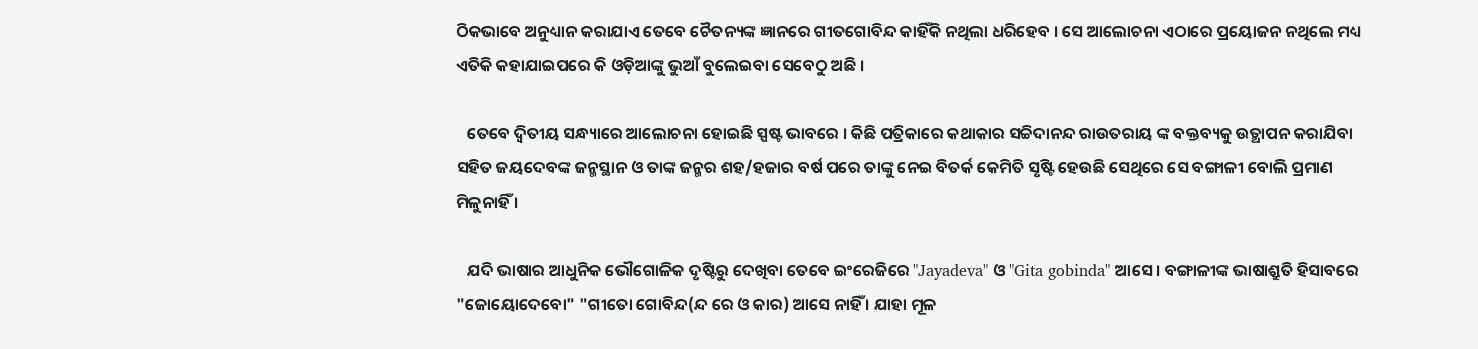ଠିକଭାବେ ଅନୁଧ୍ୟାନ କରାଯାଏ ତେବେ ଚୈତନ୍ୟଙ୍କ ଜ୍ଞାନରେ ଗୀତଗୋବିନ୍ଦ କାହିଁକି ନଥିଲା ଧରିହେବ । ସେ ଆଲୋଚନା ଏଠାରେ ପ୍ରୟୋଜନ ନଥିଲେ ମଧ୍ୟ ଏତିକି କହାଯାଇପରେ କି ଓଡ଼ିଆଙ୍କୁ ଭୁଆଁ ବୁଲେଇବା ସେବେଠୁ ଅଛି ।

   ତେବେ ଦ୍ଵିତୀୟ ସନ୍ଧ୍ୟାରେ ଆଲୋଚନା ହୋଇଛି ସ୍ପଷ୍ଟ ଭାବରେ । କିଛି ପତ୍ରିକାରେ କଥାକାର ସଚ୍ଚିଦାନନ୍ଦ ରାଉତରାୟ ଙ୍କ ବକ୍ତବ୍ୟକୁ ଉତ୍ଥାପନ କରାଯିବା ସହିତ ଜୟଦେବଙ୍କ ଜନ୍ମସ୍ଥାନ ଓ ତାଙ୍କ ଜନ୍ମର ଶହ/ହଜାର ବର୍ଷ ପରେ ତାଙ୍କୁ ନେଇ ବିତର୍କ କେମିତି ସୃଷ୍ଟି ହେଉଛି ସେଥିରେ ସେ ବଙ୍ଗାଳୀ ବୋଲି ପ୍ରମାଣ ମିଳୁନାହିଁ ।

   ଯଦି ଭାଷାର ଆଧୁନିକ ଭୌଗୋଳିକ ଦୃଷ୍ଟିରୁ ଦେଖିବା ତେବେ ଇଂରେଜିରେ "Jayadeva" ଓ "Gita gobinda" ଆସେ । ବଙ୍ଗାଳୀଙ୍କ ଭାଷାଶ୍ରୁତି ହିସାବରେ "ଜୋୟୋଦେବୋ" "ଗୀତୋ ଗୋବିନ୍ଦ(ନ୍ଦ ରେ ଓ କାର) ଆସେ ନାହିଁ । ଯାହା ମୂଳ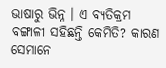ଭାଷାରୁ ଭିନ୍ନ । ଏ ବ୍ୟତିକ୍ରମ ବଙ୍ଗାଳୀ ସହିଛନ୍ତି କେମିତି? କାରଣ ସେମାନେ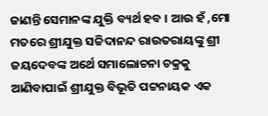ଜାଣନ୍ତି ସେମାନଙ୍କ ଯୁକ୍ତି ବ୍ୟର୍ଥ ହବ । ଆଉ ହଁ ,ମୋ ମତରେ ଶ୍ରୀଯୁକ୍ତ ସଚ୍ଚିଦାନନ୍ଦ ରାଉତରାୟଙ୍କୁ ଶ୍ରୀ ଜୟଦେବଙ୍କ ଅର୍ଥେ ସମାଲୋଚନା ଚକ୍ରକୁ ଆଣିବାପାଇଁ ଶ୍ରୀଯୁକ୍ତ ବିଭୂତି ପଟ୍ଟନାୟକ ଏକ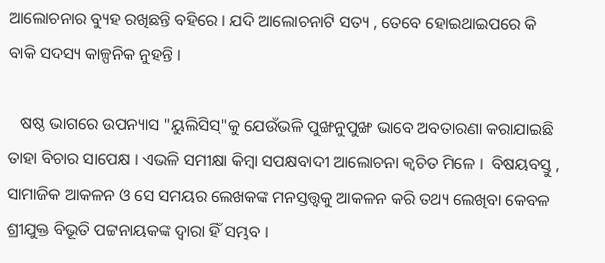ଆଲୋଚନାର ବ୍ୟୁହ ରଖିଛନ୍ତି ବହିରେ । ଯଦି ଆଲୋଚନାଟି ସତ୍ୟ , ତେବେ ହୋଇଥାଇପରେ କି ବାକି ସଦସ୍ୟ କାଳ୍ପନିକ ନୁହନ୍ତି ।

   ଷଷ୍ଠ ଭାଗରେ ଉପନ୍ୟାସ "ୟୁଲିସିସ୍"କୁ ଯେଉଁଭଳି ପୁଙ୍ଖନୁପୁଙ୍ଖ ଭାବେ ଅବତାରଣା କରାଯାଇଛି ତାହା ବିଚାର ସାପେକ୍ଷ । ଏଭଳି ସମୀକ୍ଷା କିମ୍ବା ସପକ୍ଷବାଦୀ ଆଲୋଚନା କ୍ଵଚିତ ମିଳେ ।  ବିଷୟବସ୍ତୁ , ସାମାଜିକ ଆକଳନ ଓ ସେ ସମୟର ଲେଖକଙ୍କ ମନସ୍ତତ୍ତ୍ୱକୁ ଆକଳନ କରି ତଥ୍ୟ ଲେଖିବା କେବଳ ଶ୍ରୀଯୁକ୍ତ ବିଭୂତି ପଟ୍ଟନାୟକଙ୍କ ଦ୍ୱାରା ହିଁ ସମ୍ଭବ ।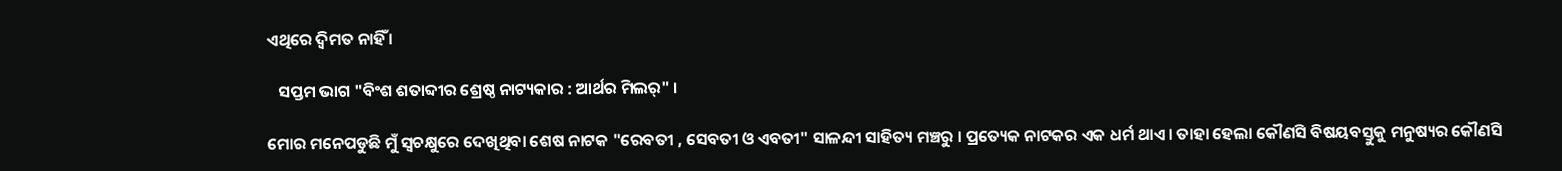ଏଥିରେ ଦ୍ବିମତ ନାହିଁ ।

   ସପ୍ତମ ଭାଗ "ବିଂଶ ଶତାବ୍ଦୀର ଶ୍ରେଷ୍ଠ ନାଟ୍ୟକାର : ଆର୍ଥର ମିଲର୍" ।

ମୋର ମନେପଡୁଛି ମୁଁ ସ୍ୱଚକ୍ଷୁରେ ଦେଖିଥିବା ଶେଷ ନାଟକ "ରେବତୀ , ସେବତୀ ଓ ଏବତୀ" ସାଳନ୍ଦୀ ସାହିତ୍ୟ ମଞ୍ଚରୁ । ପ୍ରତ୍ୟେକ ନାଟକର ଏକ ଧର୍ମ ଥାଏ । ତାହା ହେଲା କୌଣସି ବିଷୟବସ୍ତୁକୁ ମନୁଷ୍ୟର କୌଣସି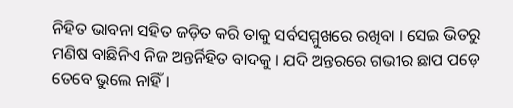ନିହିତ ଭାବନା ସହିତ ଜଡ଼ିତ କରି ତାକୁ ସର୍ବସମ୍ମୁଖରେ ରଖିବା । ସେଇ ଭିତରୁ ମଣିଷ ବାଛିନିଏ ନିଜ ଅନ୍ତର୍ନିହିତ ବାଦକୁ । ଯଦି ଅନ୍ତରରେ ଗଭୀର ଛାପ ପଡ଼େ ତେବେ ଭୁଲେ ନାହିଁ ।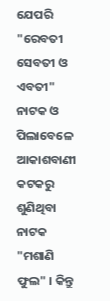ଯେପରି "ରେବତୀ ସେବତୀ ଓ ଏବତୀ" ନାଟକ ଓ ପିଲାବେଳେ ଆକାଶବାଣୀ କଟକରୁ ଶୁଣିଥିବା ନାଟକ "ମଶାଣି ଫୁଲ" । କିନ୍ତୁ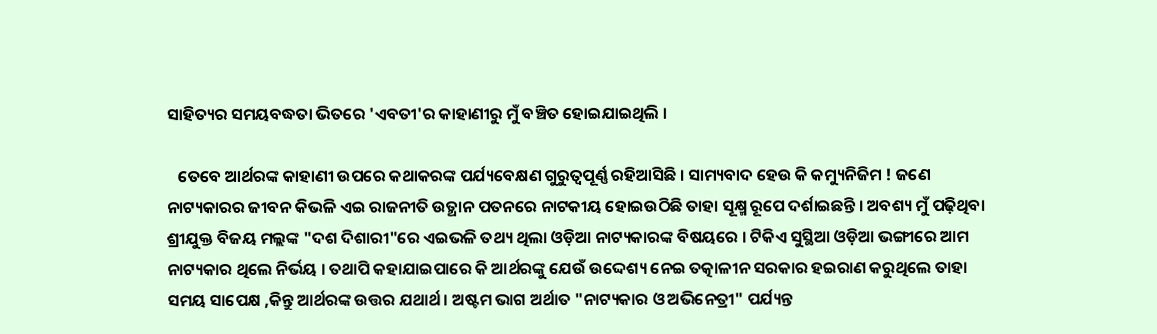ସାହିତ୍ୟର ସମୟବଦ୍ଧତା ଭିତରେ 'ଏବତୀ'ର କାହାଣୀରୁ ମୁଁ ବଞ୍ଚିତ ହୋଇଯାଇଥିଲି ।

   ତେବେ ଆର୍ଥରଙ୍କ କାହାଣୀ ଉପରେ କଥାକରଙ୍କ ପର୍ଯ୍ୟବେକ୍ଷଣ ଗୁରୁତ୍ୱପୂର୍ଣ୍ଣ ରହିଆସିଛି । ସାମ୍ୟବାଦ ହେଉ କି କମ୍ୟୁନିଜିମ ! ଜଣେ ନାଟ୍ୟକାରର ଜୀବନ କିଭଳି ଏଇ ରାଜନୀତି ଉତ୍ଥାନ ପତନରେ ନାଟକୀୟ ହୋଇଉଠିଛି ତାହା ସୂକ୍ଷ୍ମ ରୂପେ ଦର୍ଶାଇଛନ୍ତି । ଅବଶ୍ୟ ମୁଁ ପଢ଼ିଥିବା ଶ୍ରୀଯୁକ୍ତ ବିଜୟ ମଲ୍ଲଙ୍କ "ଦଶ ଦିଶାରୀ"ରେ ଏଇଭଳି ତଥ୍ୟ ଥିଲା ଓଡ଼ିଆ ନାଟ୍ୟକାରଙ୍କ ବିଷୟରେ । ଟିକିଏ ସୁସ୍ଥିଆ ଓଡ଼ିଆ ଭଙ୍ଗୀରେ ଆମ ନାଟ୍ୟକାର ଥିଲେ ନିର୍ଭୟ । ତଥାପି କହାଯାଇପାରେ କି ଆର୍ଥରଙ୍କୁ ଯେଉଁ ଉଦ୍ଦେଶ୍ୟ ନେଇ ତତ୍କାଳୀନ ସରକାର ହଇରାଣ କରୁଥିଲେ ତାହା ସମୟ ସାପେକ୍ଷ ,କିନ୍ତୁ ଆର୍ଥରଙ୍କ ଉତ୍ତର ଯଥାର୍ଥ । ଅଷ୍ଟମ ଭାଗ ଅର୍ଥାତ "ନାଟ୍ୟକାର ଓ ଅଭିନେତ୍ରୀ" ପର୍ଯ୍ୟନ୍ତ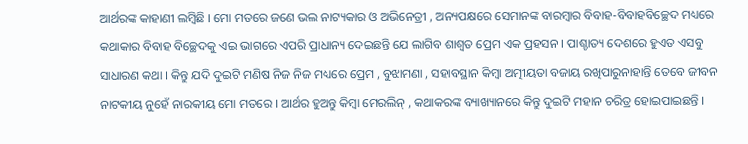ଆର୍ଥରଙ୍କ କାହାଣୀ ଲମ୍ବିଛି । ମୋ ମତରେ ଜଣେ ଭଲ ନାଟ୍ୟକାର ଓ ଅଭିନେତ୍ରୀ , ଅନ୍ୟପକ୍ଷରେ ସେମାନଙ୍କ ବାରମ୍ବାର ବିବାହ-ବିବାହବିଚ୍ଛେଦ ମଧ୍ୟରେ କଥାକାର ବିବାହ ବିଚ୍ଛେଦକୁ ଏଇ ଭାଗରେ ଏପରି ପ୍ରାଧାନ୍ୟ ଦେଇଛନ୍ତି ଯେ ଲାଗିବ ଶାଶ୍ୱତ ପ୍ରେମ ଏକ ପ୍ରହସନ । ପାଶ୍ଚାତ୍ୟ ଦେଶରେ ହୁଏତ ଏସବୁ ସାଧାରଣ କଥା । କିନ୍ତୁ ଯଦି ଦୁଇଟି ମଣିଷ ନିଜ ନିଜ ମଧ୍ୟରେ ପ୍ରେମ , ବୁଝାମଣା , ସହାବସ୍ଥାନ କିମ୍ବା ଅତ୍ମୀୟତା ବଜାୟ ରଖିପାରୁନାହାନ୍ତି ତେବେ ଜୀବନ ନାଟକୀୟ ନୁହେଁ ନାରକୀୟ ମୋ ମତରେ । ଆର୍ଥର ହୁଅନ୍ତୁ କିମ୍ବା ମେରଲିନ୍ , କଥାକରଙ୍କ ବ୍ୟାଖ୍ୟାନରେ କିନ୍ତୁ ଦୁଇଟି ମହାନ ଚରିତ୍ର ହୋଇପାଇଛନ୍ତି ।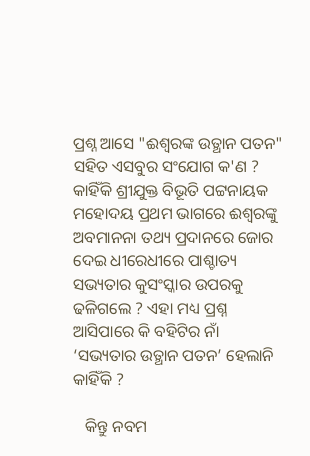ପ୍ରଶ୍ନ ଆସେ "ଈଶ୍ୱରଙ୍କ ଉତ୍ଥାନ ପତନ" ସହିତ ଏସବୁର ସଂଯୋଗ କ'ଣ ? କାହିଁକି ଶ୍ରୀଯୁକ୍ତ ବିଭୂତି ପଟ୍ଟନାୟକ ମହୋଦୟ ପ୍ରଥମ ଭାଗରେ ଈଶ୍ୱରଙ୍କୁ ଅବମାନନା ତଥ୍ୟ ପ୍ରଦାନରେ ଜୋର ଦେଇ ଧୀରେଧୀରେ ପାଶ୍ଚାତ୍ୟ ସଭ୍ୟତାର କୁସଂସ୍କାର ଉପରକୁ ଢଳିଗଲେ ? ଏହା ମଧ୍ୟ ପ୍ରଶ୍ନ ଆସିପାରେ କି ବହିଟିର ନାଁ ‘ସଭ୍ୟତାର ଉତ୍ଥାନ ପତନ’ ହେଲାନି କାହିଁକି ?

   କିନ୍ତୁ ନବମ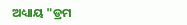ଅଧ୍ୟାୟ "ଡ୍ରମ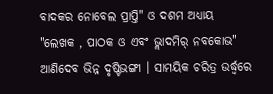ବାଦକର ନୋବେଲ ପ୍ରାପ୍ତି" ଓ ଦଶମ ଅଧ୍ୟାୟ "ଲେଖକ , ପାଠକ ଓ ଏବଂ ଭ୍ଲାଦମିର୍ ନବକୋଭ" ଆଣିଦେବ ଭିନ୍ନ ଦୃଷ୍ଟିଭଙ୍ଗୀ । ସାମୟିକ ଚରିତ୍ର ଉର୍ଦ୍ଧ୍ବରେ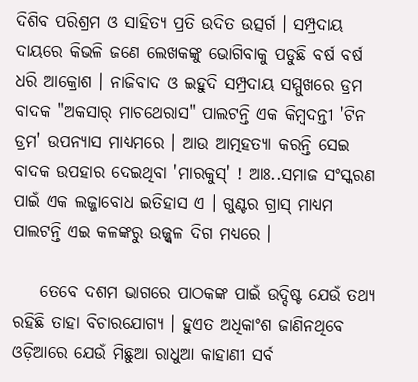ଦିଶିବ ପରିଶ୍ରମ ଓ ସାହିତ୍ୟ ପ୍ରତି ଉଦିତ ଉତ୍ସର୍ଗ । ସମ୍ପ୍ରଦାୟ ଦାୟରେ କିଭଳି ଜଣେ ଲେଖକଙ୍କୁ ଭୋଗିବାକୁ ପଡୁଛି ବର୍ଷ ବର୍ଷ ଧରି ଆକ୍ରୋଶ । ନାଜିବାଦ ଓ ଇହୁଦି ସମ୍ପ୍ରଦାୟ ସମ୍ମୁଖରେ ଡ୍ରମ ବାଦକ "ଅକସାର୍ ମାଚଥେରାସ" ପାଲଟନ୍ତି ଏକ କିମ୍ବଦନ୍ତୀ 'ଟିନ ଡ୍ରମ' ଉପନ୍ୟାସ ମାଧ୍ୟମରେ । ଆଉ ଆତ୍ମହତ୍ୟା କରନ୍ତି ସେଇ ବାଦକ ଉପହାର ଦେଇଥିବା 'ମାରକୁସ୍' ! ଆଃ..ସମାଜ ସଂସ୍କରଣ ପାଇଁ ଏକ ଲଜ୍ଜାବୋଧ ଇତିହାସ ଏ । ଗୁଣ୍ଟର ଗ୍ରାସ୍ ମାଧ୍ୟମ ପାଲଟନ୍ତି ଏଇ କଳଙ୍କରୁ ଉଜ୍ଜ୍ୱଳ ଦିଗ ମଧ୍ୟରେ ।

    ତେବେ ଦଶମ ଭାଗରେ ପାଠକଙ୍କ ପାଇଁ ଉଦ୍ଦିଷ୍ଟ ଯେଉଁ ତଥ୍ୟ ରହିଛି ତାହା ବିଚାରଯୋଗ୍ୟ । ହୁଏତ ଅଧିକାଂଶ ଜାଣିନଥିବେ ଓଡ଼ିଆରେ ଯେଉଁ ମିଛୁଆ ରାଧୁଆ କାହାଣୀ ସର୍ବ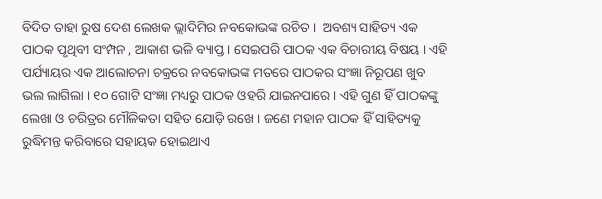ବିଦିତ ତାହା ରୁଷ ଦେଶ ଲେଖକ ଭ୍ଲାଦିମିର ନବକୋଭଙ୍କ ରଚିତ ।  ଅବଶ୍ୟ ସାହିତ୍ୟ ଏକ ପାଠକ ପୃଥିବୀ ସଂମ୍ପନ , ଆକାଶ ଭଳି ବ୍ୟାପ୍ତ । ସେଇପରି ପାଠକ ଏକ ବିଚାରୀୟ ବିଷୟ । ଏହି ପର୍ଯ୍ୟାୟର ଏକ ଆଲୋଚନା ଚକ୍ରରେ ନବକୋଭଙ୍କ ମତରେ ପାଠକର ସଂଜ୍ଞା ନିରୂପଣ ଖୁବ ଭଲ ଲାଗିଲା । ୧୦ ଗୋଟି ସଂଜ୍ଞା ମଧ୍ୟରୁ ପାଠକ ଓହରି ଯାଇନପାରେ । ଏହି ଗୁଣ ହିଁ ପାଠକଙ୍କୁ ଲେଖା ଓ ଚରିତ୍ରର ମୌଳିକତା ସହିତ ଯୋଡ଼ି ରଖେ । ଜଣେ ମହାନ ପାଠକ ହିଁ ସାହିତ୍ୟକୁ ରୁଦ୍ଧିମନ୍ତ କରିବାରେ ସହାୟକ ହୋଇଥାଏ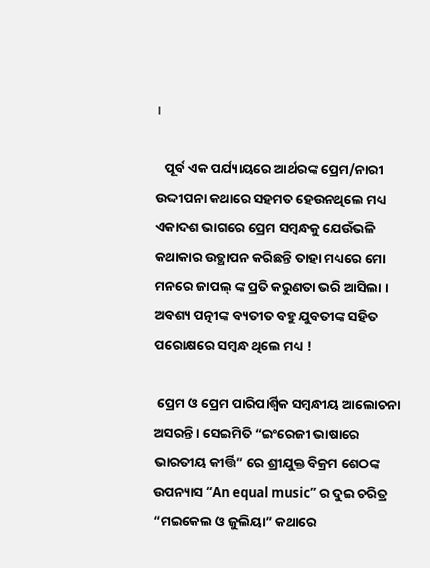।

   ପୂର୍ବ ଏକ ପର୍ଯ୍ୟାୟରେ ଆର୍ଥରଙ୍କ ପ୍ରେମ/ନାରୀ ଉଦ୍ଦୀପନା କଥାରେ ସହମତ ହେଉନଥିଲେ ମଧ୍ୟ ଏକାଦଶ ଭାଗରେ ପ୍ରେମ ସମ୍ବନ୍ଧକୁ ଯେଉଁଭଳି କଥାକାର ଉତ୍ଥାପନ କରିଛନ୍ତି ତାହା ମଧ୍ୟରେ ମୋ ମନରେ ଜାପଲ୍ ଙ୍କ ପ୍ରତି କରୁଣତା ଭରି ଆସିଲା । ଅବଶ୍ୟ ପତ୍ନୀଙ୍କ ବ୍ୟତୀତ ବହୁ ଯୁବତୀଙ୍କ ସହିତ ପରୋକ୍ଷରେ ସମ୍ବନ୍ଧ ଥିଲେ ମଧ୍ୟ !

 ପ୍ରେମ ଓ ପ୍ରେମ ପାରିପାର୍ଶ୍ବିକ ସମ୍ବନ୍ଧୀୟ ଆଲୋଚନା ଅସରନ୍ତି । ସେଇମିତି “ଇଂରେଜୀ ଭାଷାରେ ଭାରତୀୟ କୀର୍ତ୍ତି” ରେ ଶ୍ରୀଯୁକ୍ତ ବିକ୍ରମ ଶେଠଙ୍କ ଉପନ୍ୟାସ “An equal music” ର ଦୁଇ ଚରିତ୍ର “ମଇକେଲ ଓ ଜୁଲିୟା” କଥାରେ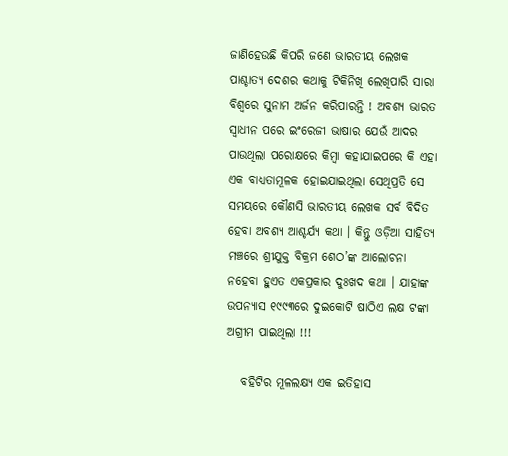ଜାଣିହେଉଛି କିପରି ଜଣେ ଭାରତୀୟ ଲେଖକ ପାଶ୍ଚାତ୍ୟ ଦେଶର କଥାକୁ ଟିକିନିଖି ଲେଖିପାରି ସାରା ବିଶ୍ୱରେ ସୁନାମ ଅର୍ଜନ କରିପାରନ୍ତି ! ଅବଶ୍ୟ ଭାରତ ସ୍ୱାଧୀନ ପରେ ଇଂରେଜୀ ଭାଷାର ଯେଉଁ ଆଦର ପାଉଥିଲା ପରୋକ୍ଷରେ କିମ୍ବା କହାଯାଇପରେ କି ଏହା ଏକ ବାଧ୍ୟତାମୂଳକ ହୋଇଯାଇଥିଲା ସେଥିପ୍ରତି ସେ ସମୟରେ କୌଣସି ଭାରତୀୟ ଲେଖକ ସର୍ବ ବିଦିତ ହେବା ଅବଶ୍ୟ ଆଶ୍ଚର୍ଯ୍ୟ କଥା । କିନ୍ତୁ ଓଡ଼ିଆ ସାହିତ୍ୟ ମଞ୍ଚରେ ଶ୍ରୀଯୁକ୍ତ ବିକ୍ରମ ଶେଠ’ଙ୍କ ଆଲୋଚନା ନହେବା ହୁଏତ ଏକପ୍ରକାର ଦୁଃଖଦ କଥା । ଯାହାଙ୍କ ଉପନ୍ୟାସ ୧୯୯୩ରେ ଦୁଇକୋଟି ଷାଠିଏ ଲକ୍ଷ ଟଙ୍କା ଅଗ୍ରୀମ ପାଇଥିଲା !!!

   ବହିଟିର ମୂଳଲକ୍ଷ୍ୟ ଏକ ଇତିହାସ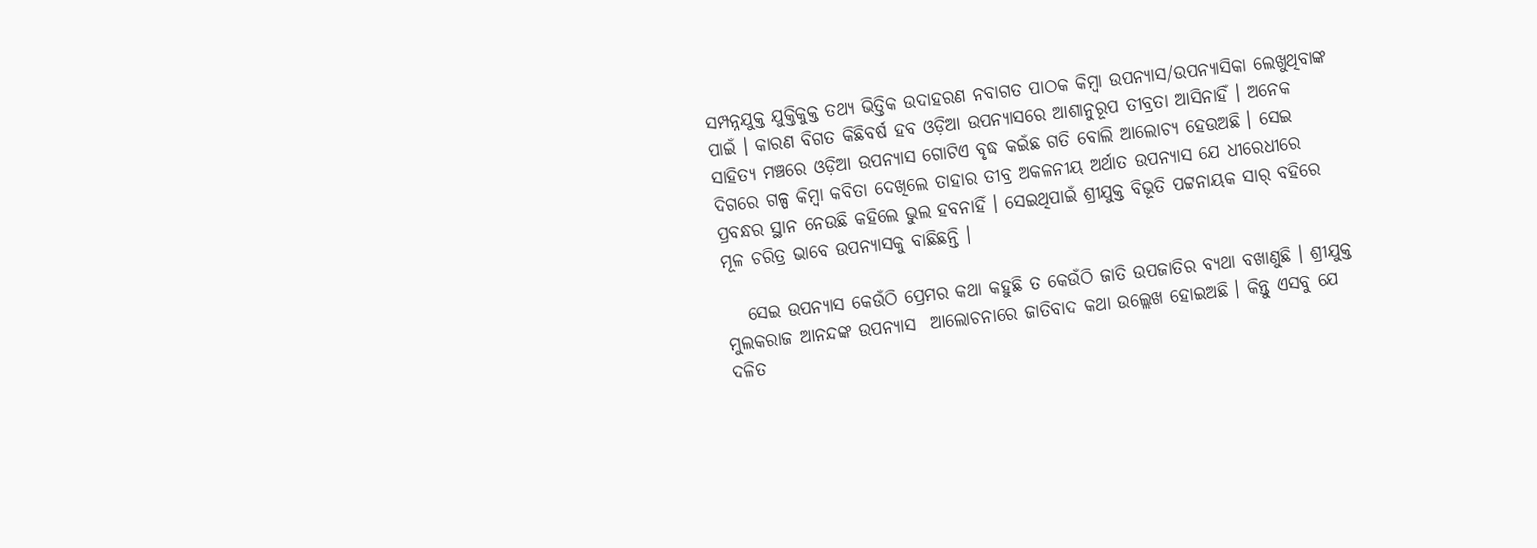ସମ୍ପନ୍ନଯୁକ୍ତ ଯୁକ୍ତିକୁକ୍ତ ତଥ୍ୟ ଭିତ୍ତିକ ଉଦାହରଣ ନବାଗତ ପାଠକ କିମ୍ବା ଉପନ୍ୟାସ/ଉପନ୍ୟାସିକା ଲେଖୁଥିବାଙ୍କ ପାଇଁ । କାରଣ ବିଗତ କିଛିବର୍ଷ ହବ ଓଡ଼ିଆ ଉପନ୍ୟାସରେ ଆଶାନୁରୂପ ତୀବ୍ରତା ଆସିନାହିଁ । ଅନେକ ସାହିତ୍ୟ ମଞ୍ଚରେ ଓଡ଼ିଆ ଉପନ୍ୟାସ ଗୋଟିଏ ବୃଦ୍ଧ କଇଁଛ ଗତି ବୋଲି ଆଲୋଚ୍ୟ ହେଉଅଛି । ସେଇ ଦିଗରେ ଗଳ୍ପ କିମ୍ବା କବିତା ଦେଖିଲେ ତାହାର ତୀବ୍ର ଅକଳନୀୟ ଅର୍ଥାତ ଉପନ୍ୟାସ ଯେ ଧୀରେଧୀରେ ପ୍ରବନ୍ଧର ସ୍ଥାନ ନେଉଛି କହିଲେ ଭୁଲ ହବନାହିଁ । ସେଇଥିପାଇଁ ଶ୍ରୀଯୁକ୍ତ ବିଭୂତି ପଟ୍ଟନାୟକ ସାର୍ ବହିରେ ମୂଳ ଚରିତ୍ର ଭାବେ ଉପନ୍ୟାସକୁ ବାଛିଛନ୍ତି ।

   ସେଇ ଉପନ୍ୟାସ କେଉଁଠି ପ୍ରେମର କଥା କହୁଛି ତ କେଉଁଠି ଜାତି ଉପଜାତିର ବ୍ୟଥା ବଖାଣୁଛି । ଶ୍ରୀଯୁକ୍ତ ମୁଲକରାଜ ଆନନ୍ଦଙ୍କ ଉପନ୍ୟାସ  ଆଲୋଚନାରେ ଜାତିବାଦ କଥା ଉଲ୍ଲେଖ ହୋଇଅଛି । କିନ୍ତୁ ଏସବୁ ଯେ ଦଳିତ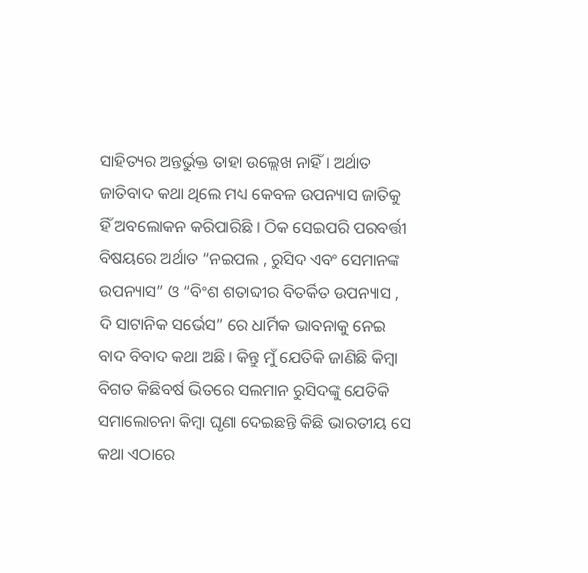ସାହିତ୍ୟର ଅନ୍ତର୍ଭୁକ୍ତ ତାହା ଉଲ୍ଲେଖ ନାହିଁ । ଅର୍ଥାତ ଜାତିବାଦ କଥା ଥିଲେ ମଧ୍ୟ କେବଳ ଉପନ୍ୟାସ ଜାତିକୁ ହିଁ ଅବଲୋକନ କରିପାରିଛି । ଠିକ ସେଇପରି ପରବର୍ତ୍ତୀ ବିଷୟରେ ଅର୍ଥାତ “ନଇପଲ , ରୁସିଦ ଏବଂ ସେମାନଙ୍କ ଉପନ୍ୟାସ” ଓ “ବିଂଶ ଶତାବ୍ଦୀର ବିତର୍କିତ ଉପନ୍ୟାସ , ଦି ସାଟାନିକ ସର୍ଭେସ” ରେ ଧାର୍ମିକ ଭାବନାକୁ ନେଇ ବାଦ ବିବାଦ କଥା ଅଛି । କିନ୍ତୁ ମୁଁ ଯେତିକି ଜାଣିଛି କିମ୍ବା ବିଗତ କିଛିବର୍ଷ ଭିତରେ ସଲମାନ ରୁସିଦଙ୍କୁ ଯେତିକି ସମାଲୋଚନା କିମ୍ବା ଘୃଣା ଦେଇଛନ୍ତି କିଛି ଭାରତୀୟ ସେ କଥା ଏଠାରେ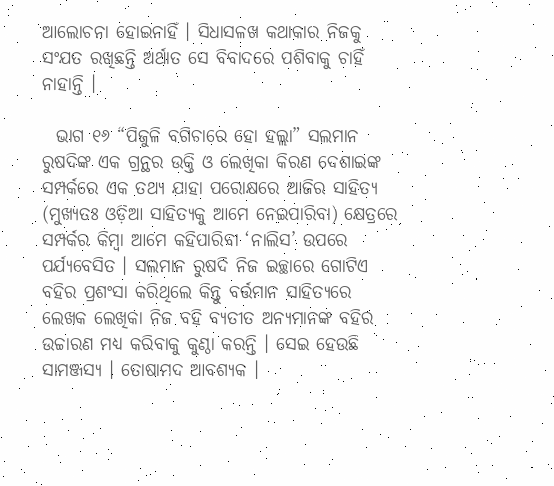ଆଲୋଚନା ହୋଇନାହିଁ । ସିଧାସଳଖ କଥାକାର ନିଜକୁ ସଂଯତ ରଖିଛନ୍ତି ଅର୍ଥାତ ସେ ବିବାଦରେ ପଶିବାକୁ ଚାହିଁ ନାହାନ୍ତି ।

  ଭାଗ ୧୬ “ପିଜୁଳି ବଗିଚାରେ ହୋ ହଲ୍ଲା” ସଲମାନ ରୁଷଦିଙ୍କ ଏକ ଗ୍ରନ୍ଥର ଉକ୍ତି ଓ ଲେଖିକା କିରଣ ଦେଶାଇଙ୍କ ସମ୍ପର୍କରେ ଏକ ତଥ୍ୟ ଯାହା ପରୋକ୍ଷରେ ଆଜିର ସାହିତ୍ୟ (ମୁଖ୍ୟତଃ ଓଡ଼ିଆ ସାହିତ୍ୟକୁ ଆମେ ନେଇପାରିବା) କ୍ଷେତ୍ରରେ ସମ୍ପର୍କର କିମ୍ବା ଆମେ କହିପାରିବା ‘ନାଲିସ’ ଉପରେ ପର୍ଯ୍ୟବେସିତ । ସଲମାନ ରୁଷଦି ନିଜ ଇଚ୍ଛାରେ ଗୋଟିଏ ବହିର ପ୍ରଶଂସା କରିଥିଲେ କିନ୍ତୁ ବର୍ତ୍ତମାନ ସାହିତ୍ୟରେ ଲେଖକ ଲେଖିକା ନିଜ ବହି ବ୍ୟତୀତ ଅନ୍ୟମାନଙ୍କ ବହିର ଉଚ୍ଚାରଣ ମଧ୍ୟ କରିବାକୁ କୁଣ୍ଠା କରନ୍ତି । ସେଇ ହେଉଛି ସାମଞ୍ଜସ୍ୟ । ତୋଷାମଦ ଆବଶ୍ୟକ ।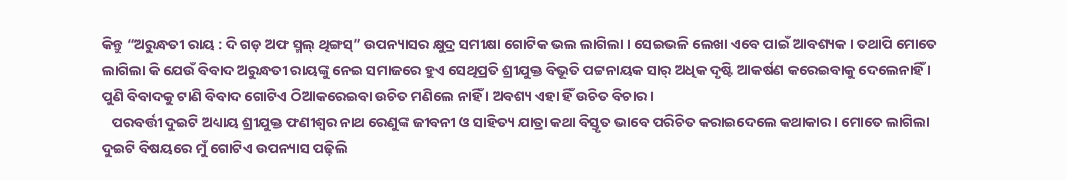କିନ୍ତୁ “ଅରୁନ୍ଧତୀ ରାୟ : ଦି ଗଡ଼ ଅଫ ସ୍ମଲ୍ ଥିଙ୍ଗସ୍” ଉପନ୍ୟାସର କ୍ଷୁଦ୍ର ସମୀକ୍ଷା ଗୋଟିକ ଭଲ ଲାଗିଲା । ସେଇଭଳି ଲେଖା ଏବେ ପାଇଁ ଆବଶ୍ୟକ । ତଥାପି ମୋତେ ଲାଗିଲା କି ଯେଉଁ ବିବାଦ ଅରୁନ୍ଧତୀ ରାୟଙ୍କୁ ନେଇ ସମାଜରେ ହୁଏ ସେଥିପ୍ରତି ଶ୍ରୀଯୁକ୍ତ ବିଭୂତି ପଟ୍ଟନାୟକ ସାର୍ ଅଧିକ ଦୃଷ୍ଟି ଆକର୍ଷଣ କରେଇବାକୁ ଦେଲେନାହିଁ । ପୁଣି ବିବାଦକୁ ଟାଣି ବିବାଦ ଗୋଟିଏ ଠିଆକରେଇବା ଉଚିତ ମଣିଲେ ନାହିଁ । ଅବଶ୍ୟ ଏହା ହିଁ ଉଚିତ ବିଚାର ।
   ପରବର୍ତ୍ତୀ ଦୁଇଟି ଅଧ୍ୟାୟ ଶ୍ରୀଯୁକ୍ତ ଫଣୀଶ୍ୱର ନାଥ ରେଣୁଙ୍କ ଜୀବନୀ ଓ ସାହିତ୍ୟ ଯାତ୍ରା କଥା ବିସ୍ତୃତ ଭାବେ ପରିଚିତ କରାଇଦେଲେ କଥାକାର । ମୋତେ ଲାଗିଲା ଦୁଇଟି ବିଷୟରେ ମୁଁ ଗୋଟିଏ ଉପନ୍ୟାସ ପଢ଼ିଲି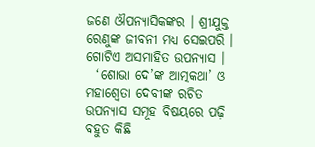ଜଣେ ଔପନ୍ୟାସିକଙ୍କର । ଶ୍ରୀଯୁକ୍ତ ରେଣୁଙ୍କ ଜୀବନୀ ମଧ୍ୟ ସେଇପରି । ଗୋଟିଏ ଅସମାହିତ ଉପନ୍ୟାସ ।
  ‘ଶୋଭା ଦେ’ଙ୍କ ଆତ୍ମକଥା’ ଓ ମହାଶ୍ବେତା ଦେବୀଙ୍କ ରଚିତ ଉପନ୍ୟାସ ସମୂହ ବିଷୟରେ ପଢ଼ି ବହୁତ କିଛି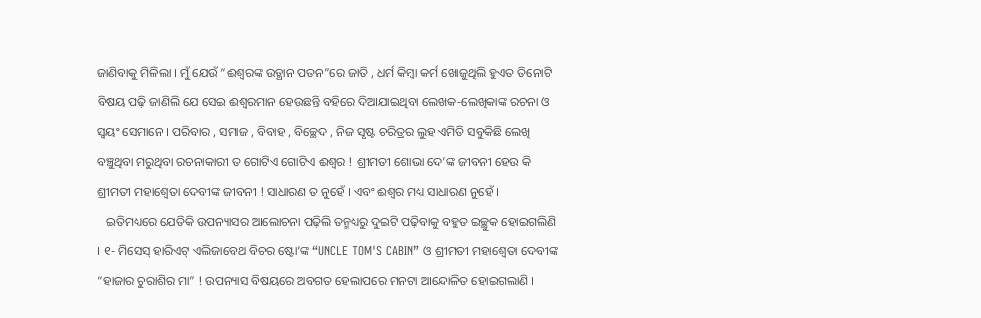ଜାଣିବାକୁ ମିଳିଲା । ମୁଁ ଯେଉଁ “ଈଶ୍ୱରଙ୍କ ଉତ୍ଥାନ ପତନ”ରେ ଜାତି , ଧର୍ମ କିମ୍ବା କର୍ମ ଖୋଜୁଥିଲି ହୁଏତ ତିନୋଟି ବିଷୟ ପଢ଼ି ଜାଣିଲି ଯେ ସେଇ ଈଶ୍ୱରମାନ ହେଉଛନ୍ତି ବହିରେ ଦିଆଯାଇଥିବା ଲେଖକ-ଲେଖିକାଙ୍କ ରଚନା ଓ ସ୍ୱୟଂ ସେମାନେ । ପରିବାର , ସମାଜ , ବିବାହ , ବିଚ୍ଛେଦ , ନିଜ ସୃଷ୍ଟ ଚରିତ୍ରର ଲୁହ ଏମିତି ସବୁକିଛି ଲେଖି ବଞ୍ଚୁଥିବା ମରୁଥିବା ରଚନାକାରୀ ତ ଗୋଟିଏ ଗୋଟିଏ ଈଶ୍ୱର ! ଶ୍ରୀମତୀ ଶୋଭା ଦେ’ଙ୍କ ଜୀବନୀ ହେଉ କି ଶ୍ରୀମତୀ ମହାଶ୍ୱେତା ଦେବୀଙ୍କ ଜୀବନୀ ! ସାଧାରଣ ତ ନୁହେଁ । ଏବଂ ଈଶ୍ୱର ମଧ୍ୟ ସାଧାରଣ ନୁହେଁ ।
   ଇତିମଧ୍ୟରେ ଯେତିକି ଉପନ୍ୟାସର ଆଲୋଚନା ପଢ଼ିଲି ତନ୍ମଧ୍ୟରୁ ଦୁଇଟି ପଢ଼ିବାକୁ ବହୁତ ଇଚ୍ଛୁକ ହୋଇଗଲିଣି । ୧- ମିସେସ୍ ହାରିଏଟ୍ ଏଲିଜାବେଥ ବିଚର ଷ୍ଟୋ’ଙ୍କ “UNCLE TOM'S CABIN” ଓ ଶ୍ରୀମତୀ ମହାଶ୍ବେତା ଦେବୀଙ୍କ “ହାଜାର ଚୁରାଶିର ମା” ! ଉପନ୍ୟାସ ବିଷୟରେ ଅବଗତ ହେଲାପରେ ମନଟା ଆନ୍ଦୋଳିତ ହୋଇଗଲାଣି ।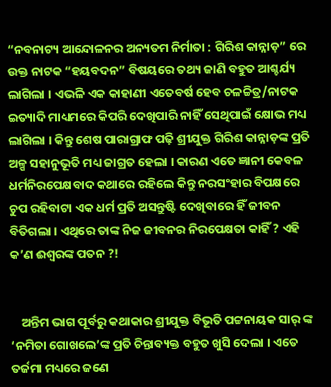“ନବନାଟ୍ୟ ଆନ୍ଦୋଳନର ଅନ୍ୟତମ ନିର୍ମାତା : ଗିରିଶ କାନ୍ନାଡ଼” ରେ ଉକ୍ତ ନାଟକ “ହୟବଦନ” ବିଷୟରେ ତଥ୍ୟ ଜାଣି ବହୁତ ଆଶ୍ଚର୍ଯ୍ୟ ଲାଗିଲା । ଏଭଳି ଏକ କାହାଣୀ ଏତେବର୍ଷ ହେବ ଚଳଚ୍ଚିତ୍ର/ନାଟକ ଇତ୍ୟାଦି ମାଧ୍ୟମରେ କିପରି ଦେଖିପାରି ନାହିଁ ସେଥିପାଇଁ କ୍ଷୋଭ ମଧ୍ୟ ଲାଗିଲା । କିନ୍ତୁ ଶେଷ ପାରାଗ୍ରାଫ ପଢ଼ି ଶ୍ରୀଯୁକ୍ତ ଗିରିଶ କାନ୍ନାଡ଼ଙ୍କ ପ୍ରତି ଅଳ୍ପ ସହାନୁଭୂତି ମଧ୍ୟ ଜାଗ୍ରତ ହେଲା । କାରଣ ଏତେ ଜ୍ଞାନୀ କେବଳ ଧର୍ମନିରପେକ୍ଷବାଦ କଥାରେ ରହିଲେ କିନ୍ତୁ ନରସଂହାର ବିପକ୍ଷରେ ଚୁପ ରହିବାଟା ଏକ ଧର୍ମ ପ୍ରତି ଅସନ୍ତୁଷ୍ଟି ଦେଖିବାରେ ହିଁ ଜୀବନ ବିତିଗଲା । ଏଥିରେ ତାଙ୍କ ନିଜ ଜୀବନର ନିରପେକ୍ଷତା କାହିଁ ? ଏହି କ’ଣ ଈଶ୍ୱରଙ୍କ ପତନ ?!


    ଅନ୍ତିମ ଭାଗ ପୂର୍ବରୁ କଥାକାର ଶ୍ରୀଯୁକ୍ତ ବିଭୂତି ପଟ୍ଟନାୟକ ସାର୍ ଙ୍କ ‘ନମିତା ଗୋଖଲେ’ଙ୍କ ପ୍ରତି ଚିନ୍ତାବ୍ୟକ୍ତ ବହୁତ ଖୁସି ଦେଲା । ଏତେ ତର୍ଜମା ମଧ୍ୟରେ ଜଣେ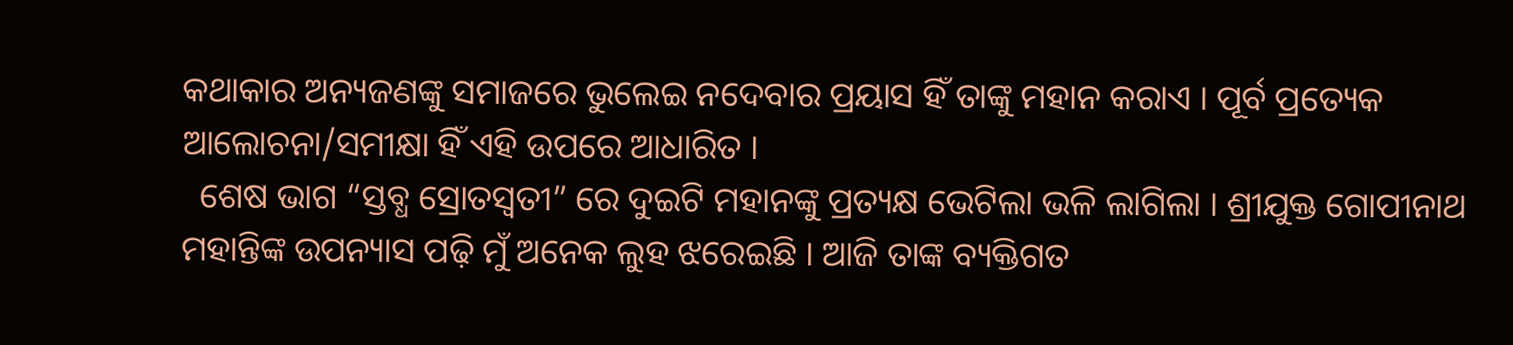କଥାକାର ଅନ୍ୟଜଣଙ୍କୁ ସମାଜରେ ଭୁଲେଇ ନଦେବାର ପ୍ରୟାସ ହିଁ ତାଙ୍କୁ ମହାନ କରାଏ । ପୂର୍ବ ପ୍ରତ୍ୟେକ ଆଲୋଚନା/ସମୀକ୍ଷା ହିଁ ଏହି ଉପରେ ଆଧାରିତ ।
  ଶେଷ ଭାଗ “ସ୍ତବ୍ଧ ସ୍ରୋତସ୍ବତୀ” ରେ ଦୁଇଟି ମହାନଙ୍କୁ ପ୍ରତ୍ୟକ୍ଷ ଭେଟିଲା ଭଳି ଲାଗିଲା । ଶ୍ରୀଯୁକ୍ତ ଗୋପୀନାଥ ମହାନ୍ତିଙ୍କ ଉପନ୍ୟାସ ପଢ଼ି ମୁଁ ଅନେକ ଲୁହ ଝରେଇଛି । ଆଜି ତାଙ୍କ ବ୍ୟକ୍ତିଗତ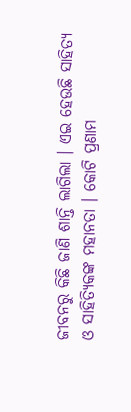ଜୀବନରୁ କିଛି ଜାଣି ଶାନ୍ତି ଲାଗିଲା । ଏଇ ହେଉଛି ସାହିତ୍ୟ ଓ ସାହିତ୍ୟିକଙ୍କ ମହାନତା । କୋଟି ପ୍ରଣାମ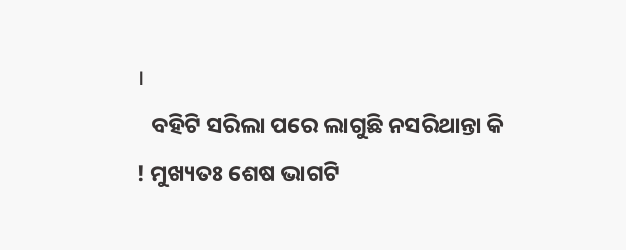।
   ବହିଟି ସରିଲା ପରେ ଲାଗୁଛି ନସରିଥାନ୍ତା କି ! ମୁଖ୍ୟତଃ ଶେଷ ଭାଗଟି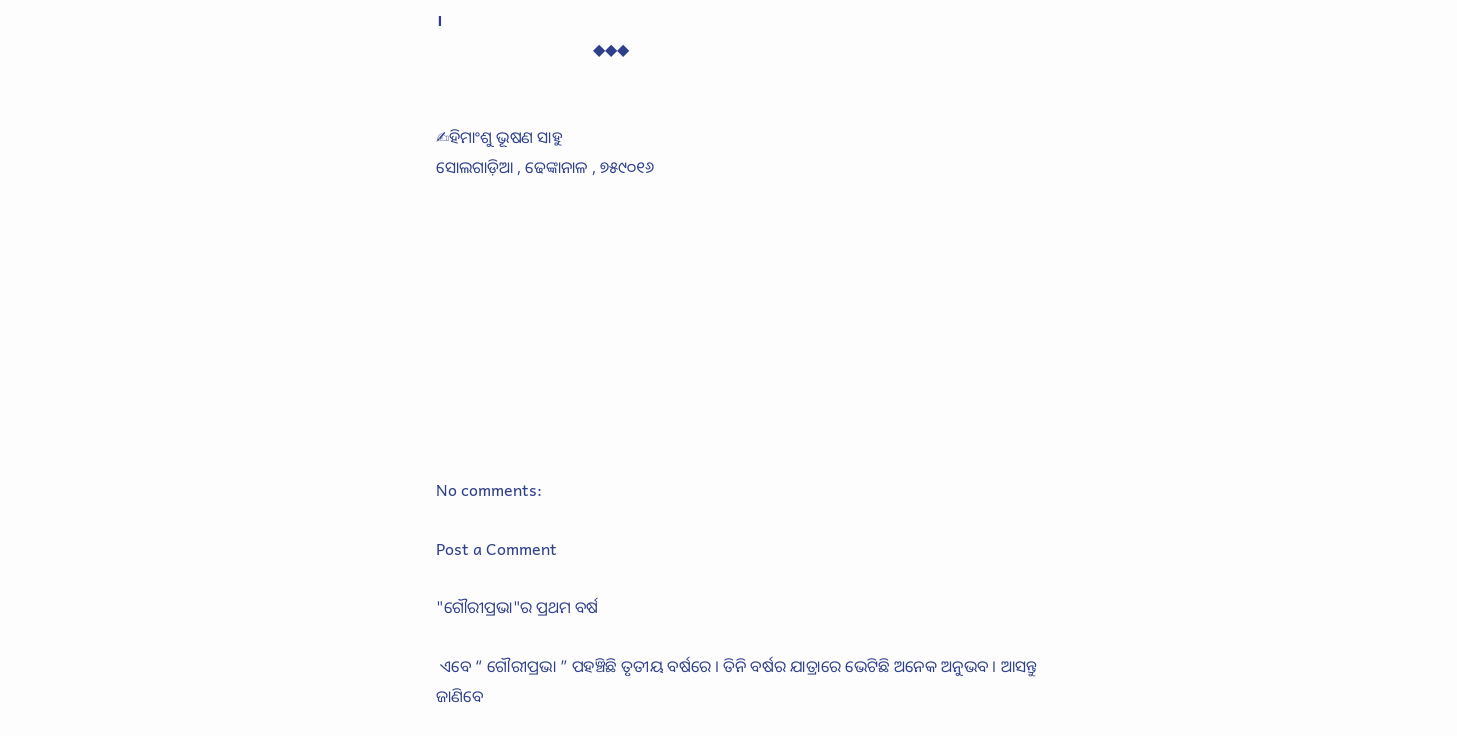।
                                      ◆◆◆


✍ହିମାଂଶୁ ଭୂଷଣ ସାହୁ
ସୋଲଗାଡ଼ିଆ , ଢେଙ୍କାନାଳ , ୭୫୯୦୧୬










No comments:

Post a Comment

"ଗୌରୀପ୍ରଭା"ର ପ୍ରଥମ ବର୍ଷ

 ଏବେ “ ଗୌରୀପ୍ରଭା ” ପହଞ୍ଚିଛି ତୃତୀୟ ବର୍ଷରେ । ତିନି ବର୍ଷର ଯାତ୍ରାରେ ଭେଟିଛି ଅନେକ ଅନୁଭବ । ଆସନ୍ତୁ ଜାଣିବେ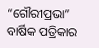“ଗୌରୀପ୍ରଭା” ବାର୍ଷିକ ପତ୍ରିକାର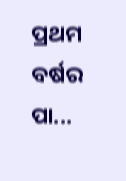ପ୍ରଥମ ବର୍ଷର ପା...